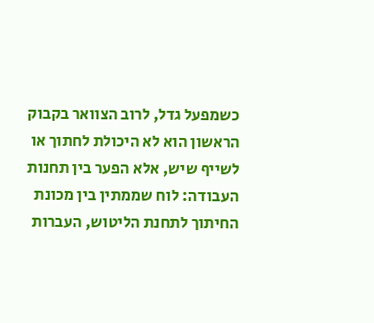כשמפעל גדל, לרוב הצוואר בקבוק הראשון הוא לא היכולת לחתוך או לשייף שיש, אלא הפער בין תחנות העבודה: לוח שממתין בין מכונת החיתוך לתחנת הליטוש, העברות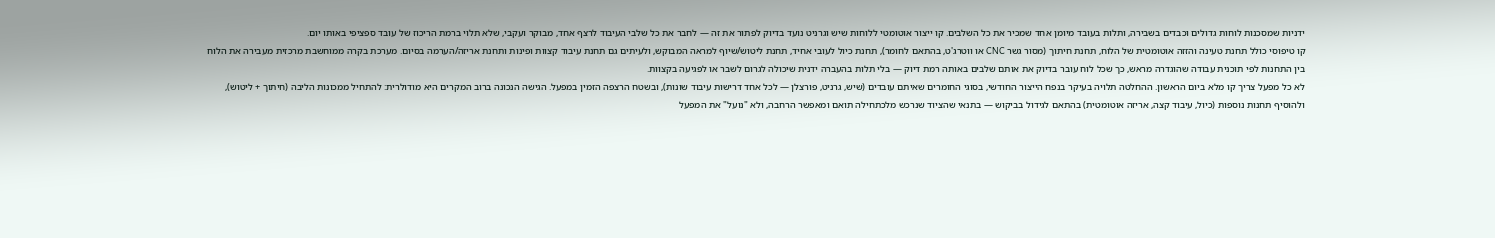ידניות שמסכנות לוחות גדולים וכבדים בשבירה, ותלות בעובד מיומן אחד שמכיר את כל השלבים. קו ייצור אוטומטי ללוחות שיש וגרניט נועד בדיוק לפתור את זה — לחבר את כל שלבי העיבוד לרצף אחד, מבוקר ועקבי, שלא תלוי ברמת הריכוז של עובד ספציפי באותו יום.
קו טיפוסי כולל תחנת טעינה והזזה אוטומטית של הלוח, תחנת חיתוך (מסור גשר CNC או ווטרג'ט, בהתאם לחומר), תחנת כיול לעובי אחיד, תחנת ליטוש/שיוף למראה המבוקש, ולעיתים גם תחנת עיבוד קצוות ופינות ותחנת אריזה/הערמה בסיום. מערכת בקרה ממוחשבת מרכזית מעבירה את הלוח בין התחנות לפי תוכנית עבודה שהוגדרה מראש, כך שכל לוח עובר בדיוק את אותם שלבים באותה רמת דיוק — בלי תלות בהעברה ידנית שיכולה לגרום לשבר או לפגיעה בקצוות.
לא כל מפעל צריך קו מלא ביום הראשון. ההחלטה תלויה בעיקר בנפח הייצור החודשי, בסוגי החומרים שאיתם עובדים (שיש, גרניט, פורצלן — לכל אחד דרישות עיבוד שונות), ובשטח הרצפה הזמין במפעל. הגישה הנכונה ברוב המקרים היא מודולרית: להתחיל ממכונות הליבה (חיתוך + ליטוש), ולהוסיף תחנות נוספות (כיול, עיבוד קצה, אריזה אוטומטית) בהתאם לגידול בביקוש — בתנאי שהציוד שנרכש מלכתחילה תואם ומאפשר הרחבה, ולא "נועל" את המפעל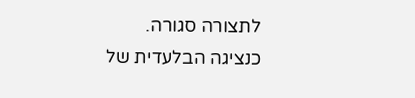לתצורה סגורה.
כנציגה הבלעדית של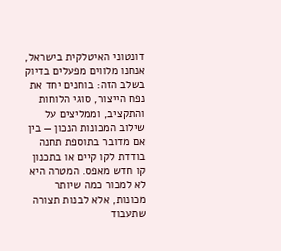דונטוני האיטלקית בישראל, אנחנו מלווים מפעלים בדיוק בשלב הזה: בוחנים יחד את נפח הייצור, סוגי הלוחות והתקציב, וממליצים על שילוב המכונות הנכון — בין אם מדובר בתוספת תחנה בודדת לקו קיים או בתכנון קו חדש מאפס. המטרה היא לא למכור כמה שיותר מכונות, אלא לבנות תצורה שתעבוד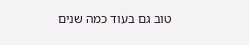טוב גם בעוד כמה שנים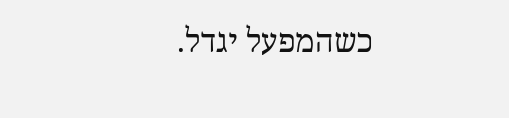כשהמפעל יגדל.